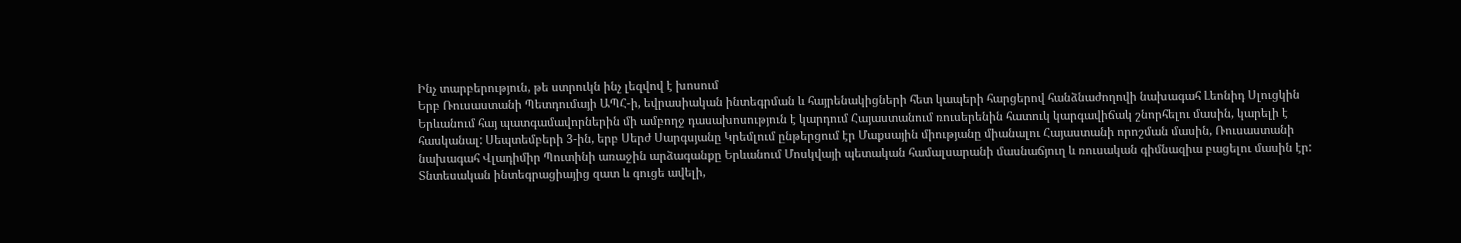Ինչ տարբերություն, թե ստրուկն ինչ լեզվով է խոսում
Երբ Ռուսաստանի Պետդումայի ԱՊՀ-ի, եվրասիական ինտեգրման և հայրենակիցների հետ կապերի հարցերով հանձնաժողովի նախագահ Լեոնիդ Սլուցկին Երևանում հայ պատգամավորներին մի ամբողջ դասախոսություն է կարդում Հայաստանում ռուսերենին հատուկ կարգավիճակ շնորհելու մասին, կարելի է հասկանալ: Սեպտեմբերի 3-ին, երբ Սերժ Սարգսյանը Կրեմլում ընթերցում էր Մաքսային միությանը միանալու Հայաստանի որոշման մասին, Ռուսաստանի նախագահ Վլադիմիր Պուտինի առաջին արձագանքը Երևանում Մոսկվայի պետական համալսարանի մասնաճյուղ և ռուսական գիմնազիա բացելու մասին էր: Տնտեսական ինտեգրացիայից զատ և գուցե ավելի,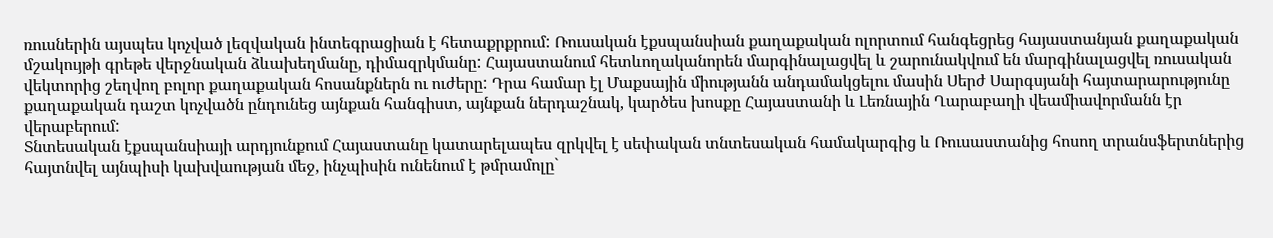ռուսներին այսպես կոչված լեզվական ինտեգրացիան է հետաքրքրում: Ռուսական էքսպանսիան քաղաքական ոլորտում հանգեցրեց հայաստանյան քաղաքական մշակույթի գրեթե վերջնական ձևախեղմանը, դիմազրկմանը: Հայաստանում հետևողականորեն մարգինալացվել և շարունակվում են մարգինալացվել ռուսական վեկտորից շեղվող բոլոր քաղաքական հոսանքներն ու ուժերը: Դրա համար էլ Մաքսային միությանն անդամակցելու մասին Սերժ Սարգսյանի հայտարարությունը քաղաքական դաշտ կոչվածն ընդունեց այնքան հանգիստ, այնքան ներդաշնակ, կարծես խոսքը Հայաստանի և Լեռնային Ղարաբաղի վեամիավորմանն էր վերաբերում:
Տնտեսական էքսպանսիայի արդյունքում Հայաստանը կատարելապես զրկվել է սեփական տնտեսական համակարգից և Ռուսաստանից հոսող տրանսֆերտներից հայտնվել այնպիսի կախվաության մեջ, ինչպիսին ունենում է թմրամոլը`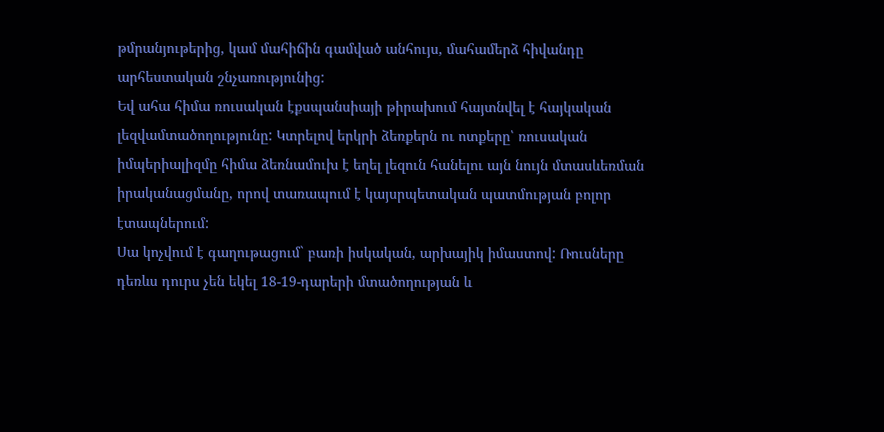թմրանյութերից, կամ մահիճին գամված անհույս, մահամերձ հիվանդը արհեստական շնչառությունից:
Եվ ահա հիմա ռուսական էքսպանսիայի թիրախում հայտնվել է հայկական լեզվամտածողությունը: Կտրելով երկրի ձեռքերն ու ոտքերը՝ ռուսական իմպերիալիզմը հիմա ձեռնամուխ է եղել լեզուն հանելու այն նույն մտասևեռման իրականացմանը, որով տառապում է կայսրպետական պատմության բոլոր էտապներում:
Սա կոչվում է գաղութացում` բառի իսկական, արխայիկ իմաստով: Ռուսները դեռևս դուրս չեն եկել 18-19-դարերի մտածողության և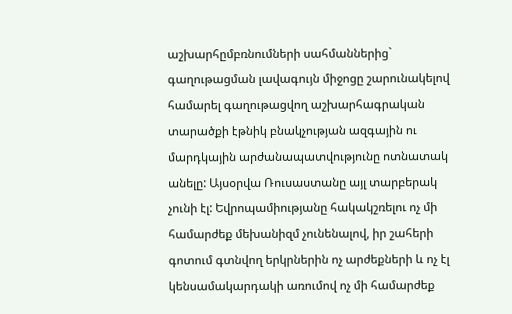աշխարհըմբռնումների սահմաններից` գաղութացման լավագույն միջոցը շարունակելով համարել գաղութացվող աշխարհագրական տարածքի էթնիկ բնակչության ազգային ու մարդկային արժանապատվությունը ոտնատակ անելը: Այսօրվա Ռուսաստանը այլ տարբերակ չունի էլ: Եվրոպամիությանը հակակշռելու ոչ մի համարժեք մեխանիզմ չունենալով, իր շահերի գոտում գտնվող երկրներին ոչ արժեքների և ոչ էլ կենսամակարդակի առումով ոչ մի համարժեք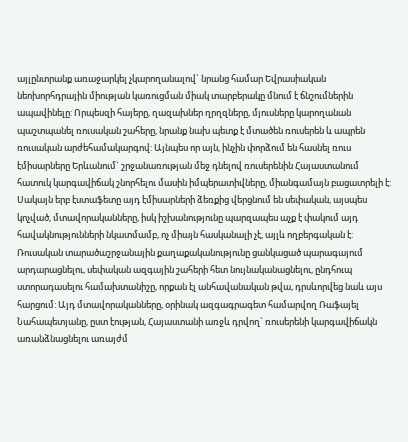այլընտրանք առաջարկել չկարողանալով` նրանց համար Եվրասիական նեոխորհդրային միության կառուցման միակ տարբերակը մնում է ճնշումներին ապավինելը: Որպեսզի հայերը, ղազախներ ղրղզները, մյուսները կարողանան պաշտպանել ռուսական շահերը, նրանք նախ պետք է մտածեն ռուսերեն և ապրեն ռուսական արժեհամակարգով: Այնպես որ այն, ինչին փորձում են հասնել ռուս էմիսարները Երևանում` շրջանառության մեջ դնելով ռուսերենին Հայաստանում հատուկ կարգավիճակ շնորհելու մասին իմպերատիվները, միանգամայն բացատրելի է:
Սակայն երբ էստաֆետը այդ էմիսարների ձեռքից վերցնում են սեփական, այսպես կոչված, մտավորականները, իսկ իշխանությունը պարզապես աչք է փակում այդ հավակնությունների նկատմամբ, ոչ միայն հասկանալի չէ, այլև ողբերգական է: Ռուսական տարածաշրջանային քաղաքականությունը ցանկացած պարագայում արդարացնելու, սեփական ազգային շահերի հետ նույնականացնելու, ընդհուպ ստորադասելու համախտանիշը, որքան էլ անհավանական թվա, դրսևորվեց նաև այս հարցում: Այդ մտավորականները, օրինակ ազգագրագետ համարվող Ռաֆայել Նահապետյանը, ըստ էության, Հայաստանի առջև դրվող` ռուսերենի կարգավիճակն առանձնացնելու առայժմ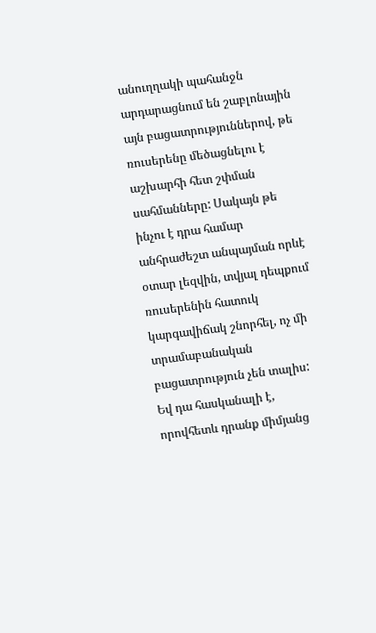անուղղակի պահանջն արդարացնում են շաբլոնային այն բացատրություններով, թե ռուսերենը մեծացնելու է աշխարհի հետ շփման սահմանները: Սակայն թե ինչու է դրա համար անհրաժեշտ անպայման որևէ օտար լեզվին, տվյալ դեպքում ռուսերենին հատուկ կարգավիճակ շնորհել, ոչ մի տրամաբանական բացատրություն չեն տալիս: Եվ դա հասկանալի է, որովհետև դրանք միմյանց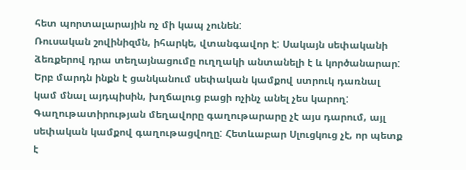հետ պորտալարային ոչ մի կապ չունեն:
Ռուսական շովինիզմն, իհարկե, վտանգավոր է: Սակայն սեփականի ձեռքերով դրա տեղայնացումը ուղղակի անտանելի է և կործանարար: Երբ մարդն ինքն է ցանկանում սեփական կամքով ստրուկ դառնալ կամ մնալ այդպիսին, խղճալուց բացի ոչինչ անել չես կարող: Գաղութատիրության մեղավորը գաղութարարը չէ այս դարում, այլ սեփական կամքով գաղութացվողը: Հետևաբար Սլուցկուց չէ, որ պետք է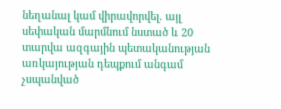նեղանալ կամ վիրավորվել. այլ սեփական մարմնում նստած և 20 տարվա ազգային պետականության առկայության դեպքում անգամ չսպանված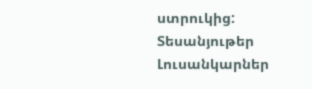ստրուկից:
Տեսանյութեր
Լուսանկարներ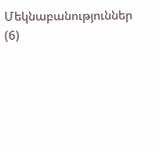Մեկնաբանություններ (6)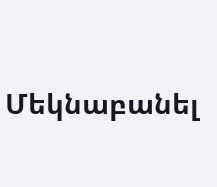Մեկնաբանել